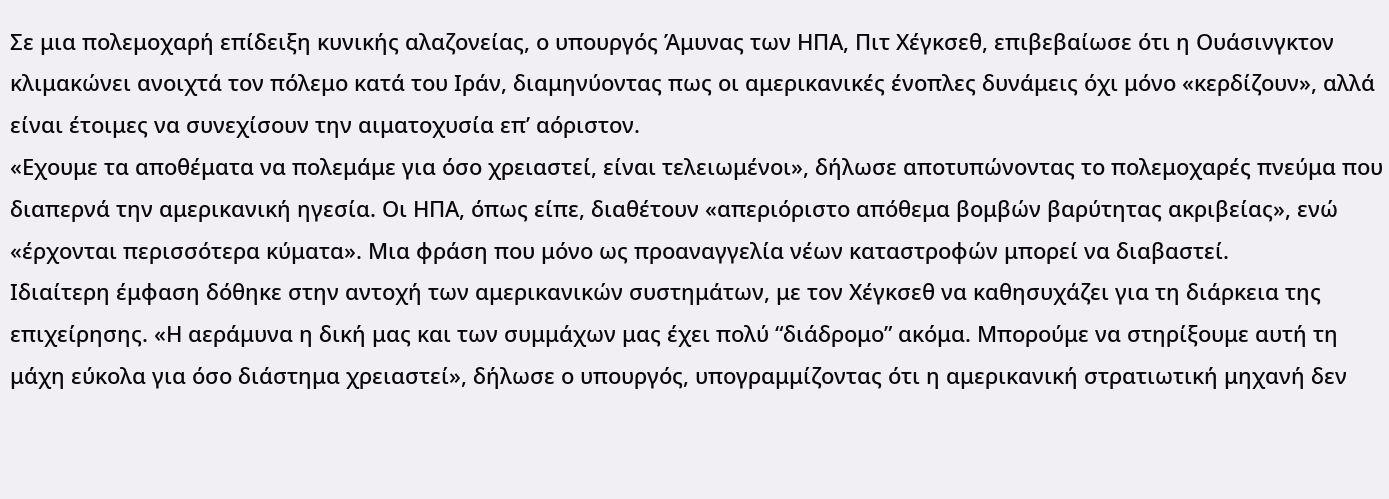Σε μια πολεμοχαρή επίδειξη κυνικής αλαζονείας, ο υπουργός Άμυνας των ΗΠΑ, Πιτ Χέγκσεθ, επιβεβαίωσε ότι η Ουάσινγκτον κλιμακώνει ανοιχτά τον πόλεμο κατά του Ιράν, διαμηνύοντας πως οι αμερικανικές ένοπλες δυνάμεις όχι μόνο «κερδίζουν», αλλά είναι έτοιμες να συνεχίσουν την αιματοχυσία επ’ αόριστον.
«Εχουμε τα αποθέματα να πολεμάμε για όσο χρειαστεί, είναι τελειωμένοι», δήλωσε αποτυπώνοντας το πολεμοχαρές πνεύμα που διαπερνά την αμερικανική ηγεσία. Οι ΗΠΑ, όπως είπε, διαθέτουν «απεριόριστο απόθεμα βομβών βαρύτητας ακριβείας», ενώ «έρχονται περισσότερα κύματα». Μια φράση που μόνο ως προαναγγελία νέων καταστροφών μπορεί να διαβαστεί.
Ιδιαίτερη έμφαση δόθηκε στην αντοχή των αμερικανικών συστημάτων, με τον Χέγκσεθ να καθησυχάζει για τη διάρκεια της επιχείρησης. «Η αεράμυνα η δική μας και των συμμάχων μας έχει πολύ “διάδρομο” ακόμα. Μπορούμε να στηρίξουμε αυτή τη μάχη εύκολα για όσο διάστημα χρειαστεί», δήλωσε ο υπουργός, υπογραμμίζοντας ότι η αμερικανική στρατιωτική μηχανή δεν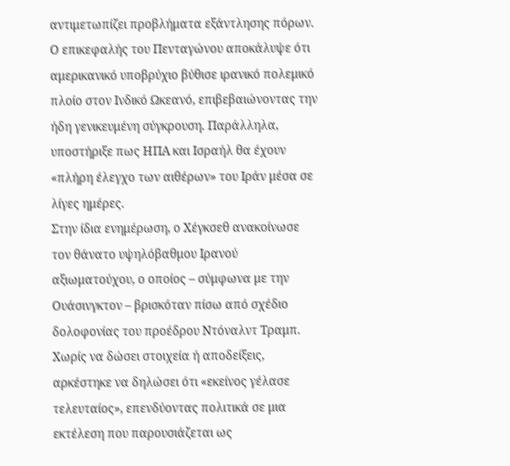αντιμετωπίζει προβλήματα εξάντλησης πόρων.
Ο επικεφαλής του Πενταγώνου αποκάλυψε ότι αμερικανικό υποβρύχιο βύθισε ιρανικό πολεμικό πλοίο στον Ινδικό Ωκεανό, επιβεβαιώνοντας την ήδη γενικευμένη σύγκρουση. Παράλληλα, υποστήριξε πως ΗΠΑ και Ισραήλ θα έχουν «πλήρη έλεγχο των αιθέρων» του Ιράν μέσα σε λίγες ημέρες.
Στην ίδια ενημέρωση, ο Χέγκσεθ ανακοίνωσε τον θάνατο υψηλόβαθμου Ιρανού αξιωματούχου, ο οποίος – σύμφωνα με την Ουάσινγκτον – βρισκόταν πίσω από σχέδιο δολοφονίας του προέδρου Ντόναλντ Τραμπ. Χωρίς να δώσει στοιχεία ή αποδείξεις, αρκέστηκε να δηλώσει ότι «εκείνος γέλασε τελευταίος», επενδύοντας πολιτικά σε μια εκτέλεση που παρουσιάζεται ως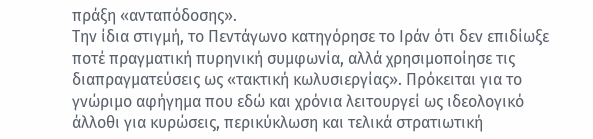πράξη «ανταπόδοσης».
Την ίδια στιγμή, το Πεντάγωνο κατηγόρησε το Ιράν ότι δεν επιδίωξε ποτέ πραγματική πυρηνική συμφωνία, αλλά χρησιμοποίησε τις διαπραγματεύσεις ως «τακτική κωλυσιεργίας». Πρόκειται για το γνώριμο αφήγημα που εδώ και χρόνια λειτουργεί ως ιδεολογικό άλλοθι για κυρώσεις, περικύκλωση και τελικά στρατιωτική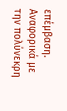επέμβαση.
Αναφορικά με την πολύνεκρη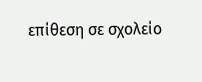επίθεση σε σχολείο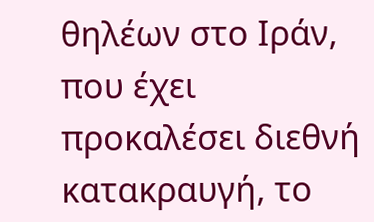θηλέων στο Ιράν, που έχει προκαλέσει διεθνή κατακραυγή, το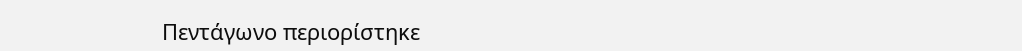Πεντάγωνο περιορίστηκε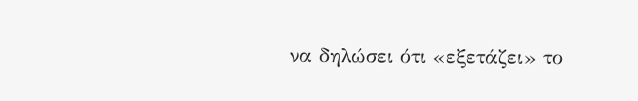να δηλώσει ότι «εξετάζει» το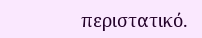περιστατικό.